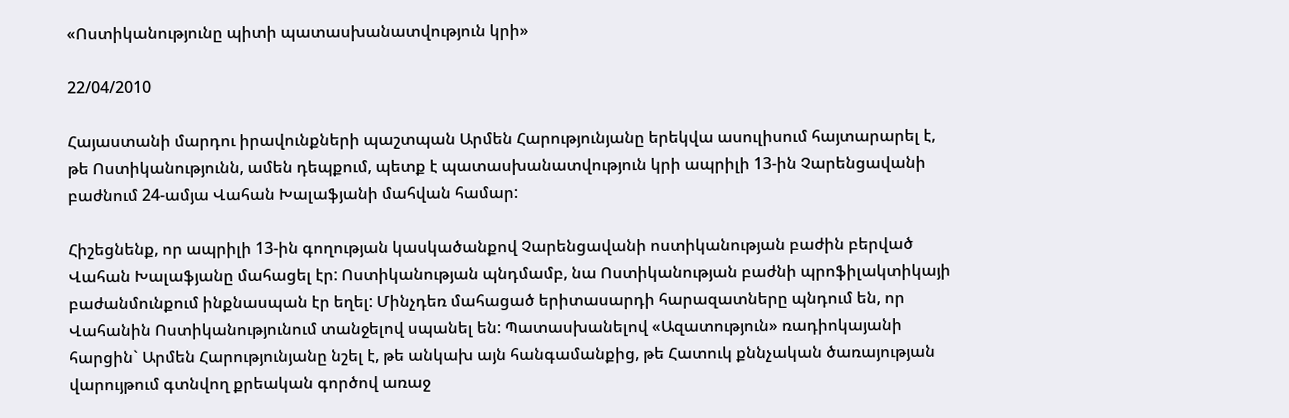«Ոստիկանությունը պիտի պատասխանատվություն կրի»

22/04/2010

Հայաստանի մարդու իրավունքների պաշտպան Արմեն Հարությունյանը երեկվա ասուլիսում հայտարարել է, թե Ոստիկանությունն, ամեն դեպքում, պետք է պատասխանատվություն կրի ապրիլի 13-ին Չարենցավանի բաժնում 24-ամյա Վահան Խալաֆյանի մահվան համար:

Հիշեցնենք, որ ապրիլի 13-ին գողության կասկածանքով Չարենցավանի ոստիկանության բաժին բերված Վահան Խալաֆյանը մահացել էր: Ոստիկանության պնդմամբ, նա Ոստիկանության բաժնի պրոֆիլակտիկայի բաժանմունքում ինքնասպան էր եղել: Մինչդեռ մահացած երիտասարդի հարազատները պնդում են, որ Վահանին Ոստիկանությունում տանջելով սպանել են: Պատասխանելով «Ազատություն» ռադիոկայանի հարցին` Արմեն Հարությունյանը նշել է, թե անկախ այն հանգամանքից, թե Հատուկ քննչական ծառայության վարույթում գտնվող քրեական գործով առաջ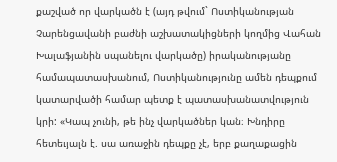քաշված որ վարկածն է (այդ թվում` Ոստիկանության Չարենցավանի բաժնի աշխատակիցների կողմից Վահան Խալաֆյանին սպանելու վարկածը) իրականությանը համապատասխանում, Ոստիկանությունը ամեն դեպքում կատարվածի համար պետք է պատասխանատվություն կրի: «Կապ չունի, թե ինչ վարկածներ կան։ Խնդիրը հետեւյալն է. սա առաջին դեպքը չէ, երբ քաղաքացին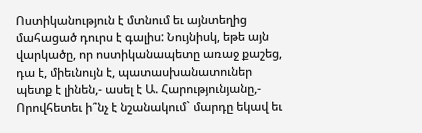Ոստիկանություն է մտնում եւ այնտեղից մահացած դուրս է գալիս: Նույնիսկ, եթե այն վարկածը, որ ոստիկանապետը առաջ քաշեց, դա է, միեւնույն է, պատասխանատուներ պետք է լինեն,- ասել է Ա. Հարությունյանը,- Որովհետեւ ի՞նչ է նշանակում` մարդը եկավ եւ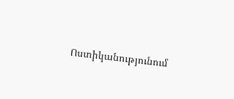Ոստիկանությունում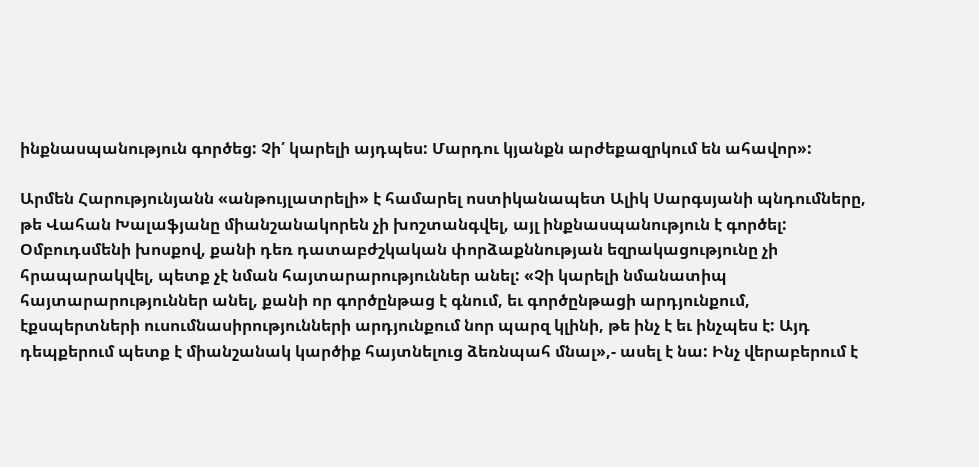ինքնասպանություն գործեց: Չի՛ կարելի այդպես: Մարդու կյանքն արժեքազրկում են ահավոր»:

Արմեն Հարությունյանն «անթույլատրելի» է համարել ոստիկանապետ Ալիկ Սարգսյանի պնդումները, թե Վահան Խալաֆյանը միանշանակորեն չի խոշտանգվել, այլ ինքնասպանություն է գործել: Օմբուդսմենի խոսքով, քանի դեռ դատաբժշկական փորձաքննության եզրակացությունը չի հրապարակվել, պետք չէ նման հայտարարություններ անել: «Չի կարելի նմանատիպ հայտարարություններ անել, քանի որ գործընթաց է գնում, եւ գործընթացի արդյունքում, էքսպերտների ուսումնասիրությունների արդյունքում նոր պարզ կլինի, թե ինչ է եւ ինչպես է: Այդ դեպքերում պետք է միանշանակ կարծիք հայտնելուց ձեռնպահ մնալ»,- ասել է նա: Ինչ վերաբերում է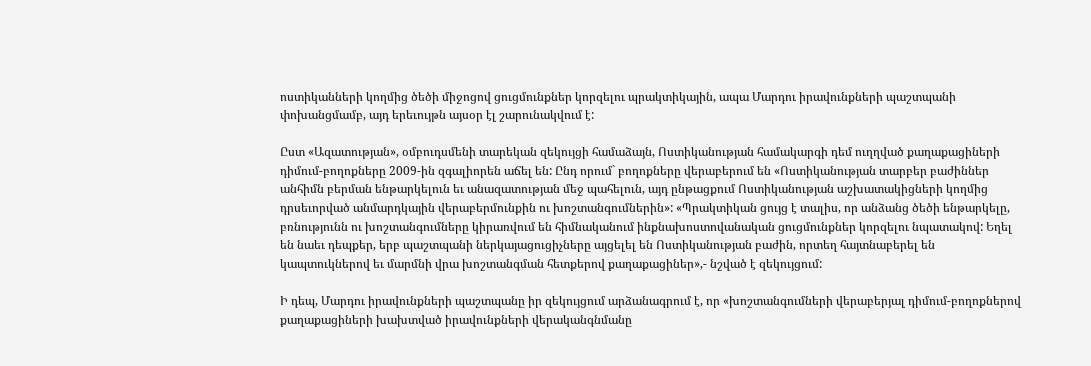ոստիկանների կողմից ծեծի միջոցով ցուցմունքներ կորզելու պրակտիկային, ապա Մարդու իրավունքների պաշտպանի փոխանցմամբ, այդ երեւույթն այսօր էլ շարունակվում է:

Ըստ «Ազատության», օմբուդսմենի տարեկան զեկույցի համաձայն, Ոստիկանության համակարգի դեմ ուղղված քաղաքացիների դիմում-բողոքները 2009-ին զգալիորեն աճել են: Ընդ որում` բողոքները վերաբերում են «Ոստիկանության տարբեր բաժիններ անհիմն բերման ենթարկելուն եւ անազատության մեջ պահելուն, այդ ընթացքում Ոստիկանության աշխատակիցների կողմից դրսեւորված անմարդկային վերաբերմունքին ու խոշտանգումներին»: «Պրակտիկան ցույց է տալիս, որ անձանց ծեծի ենթարկելը, բռնությունն ու խոշտանգումները կիրառվում են հիմնականում ինքնախոստովանական ցուցմունքներ կորզելու նպատակով: Եղել են նաեւ դեպքեր, երբ պաշտպանի ներկայացուցիչները այցելել են Ոստիկանության բաժին, որտեղ հայտնաբերել են կապտուկներով եւ մարմնի վրա խոշտանգման հետքերով քաղաքացիներ»,- նշված է զեկույցում:

Ի դեպ, Մարդու իրավունքների պաշտպանը իր զեկույցում արձանագրում է, որ «խոշտանգումների վերաբերյալ դիմում-բողոքներով քաղաքացիների խախտված իրավունքների վերականգնմանը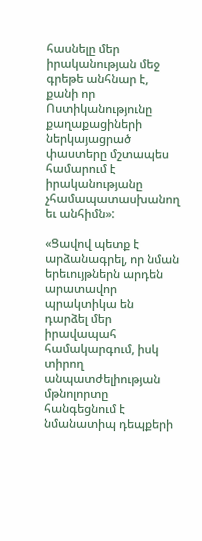հասնելը մեր իրականության մեջ գրեթե անհնար է, քանի որ Ոստիկանությունը քաղաքացիների ներկայացրած փաստերը մշտապես համարում է իրականությանը չհամապատասխանող եւ անհիմն»:

«Ցավով պետք է արձանագրել, որ նման երեւույթներն արդեն արատավոր պրակտիկա են դարձել մեր իրավապահ համակարգում, իսկ տիրող անպատժելիության մթնոլորտը հանգեցնում է նմանատիպ դեպքերի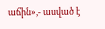աճին»,- ասված է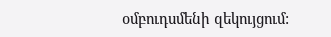օմբուդսմենի զեկույցում: